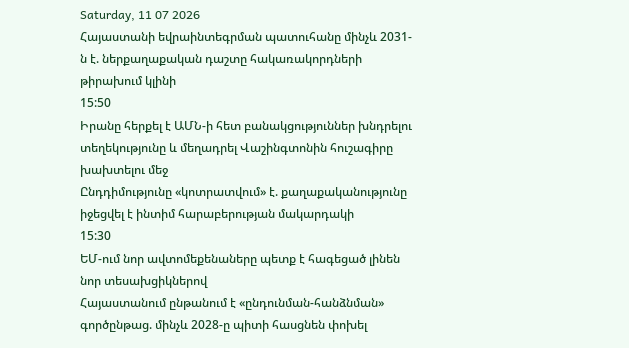Saturday, 11 07 2026
Հայաստանի եվրաինտեգրման պատուհանը մինչև 2031-ն է. ներքաղաքական դաշտը հակառակորդների թիրախում կլինի
15:50
Իրանը հերքել է ԱՄՆ-ի հետ բանակցություններ խնդրելու տեղեկությունը և մեղադրել Վաշինգտոնին հուշագիրը խախտելու մեջ
Ընդդիմությունը «կոտրատվում» է. քաղաքականությունը իջեցվել է ինտիմ հարաբերության մակարդակի
15:30
ԵՄ-ում նոր ավտոմեքենաները պետք է հագեցած լինեն նոր տեսախցիկներով
Հայաստանում ընթանում է «ընդունման-հանձնման» գործընթաց. մինչև 2028-ը պիտի հասցնեն փոխել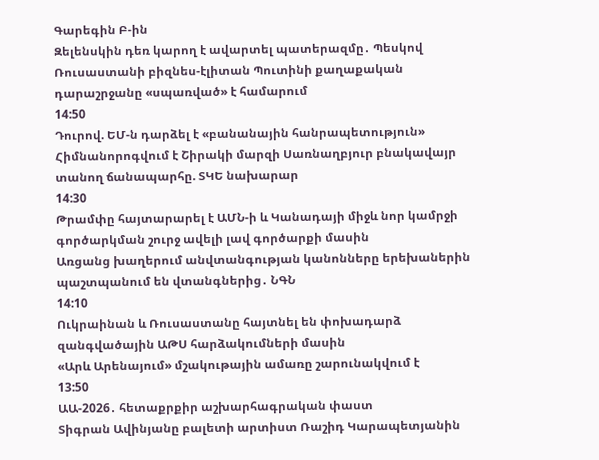Գարեգին Բ-ին
Զելենսկին դեռ կարող է ավարտել պատերազմը․ Պեսկով
Ռուսաստանի բիզնես-էլիտան Պուտինի քաղաքական դարաշրջանը «սպառված» է համարում
14:50
Դուրով. ԵՄ-ն դարձել է «բանանային հանրապետություն»
Հիմնանորոգվում է Շիրակի մարզի Սառնաղբյուր բնակավայր տանող ճանապարհը. ՏԿԵ նախարար
14:30
Թրամփը հայտարարել է ԱՄՆ-ի և Կանադայի միջև նոր կամրջի գործարկման շուրջ ավելի լավ գործարքի մասին
Առցանց խաղերում անվտանգության կանոնները երեխաներին պաշտպանում են վտանգներից․ ՆԳՆ
14:10
Ուկրաինան և Ռուսաստանը հայտնել են փոխադարձ զանգվածային ԱԹՍ հարձակումների մասին
«Արև Արենայում» մշակութային ամառը շարունակվում է
13:50
ԱԱ-2026․ հետաքրքիր աշխարհագրական փաստ
Տիգրան Ավինյանը բալետի արտիստ Ռաշիդ Կարապետյանին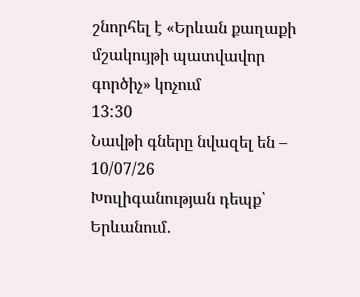շնորհել է «Երևան քաղաքի մշակույթի պատվավոր գործիչ» կոչում
13:30
Նավթի գները նվազել են – 10/07/26
Խուլիգանության դեպք՝ Երևանում․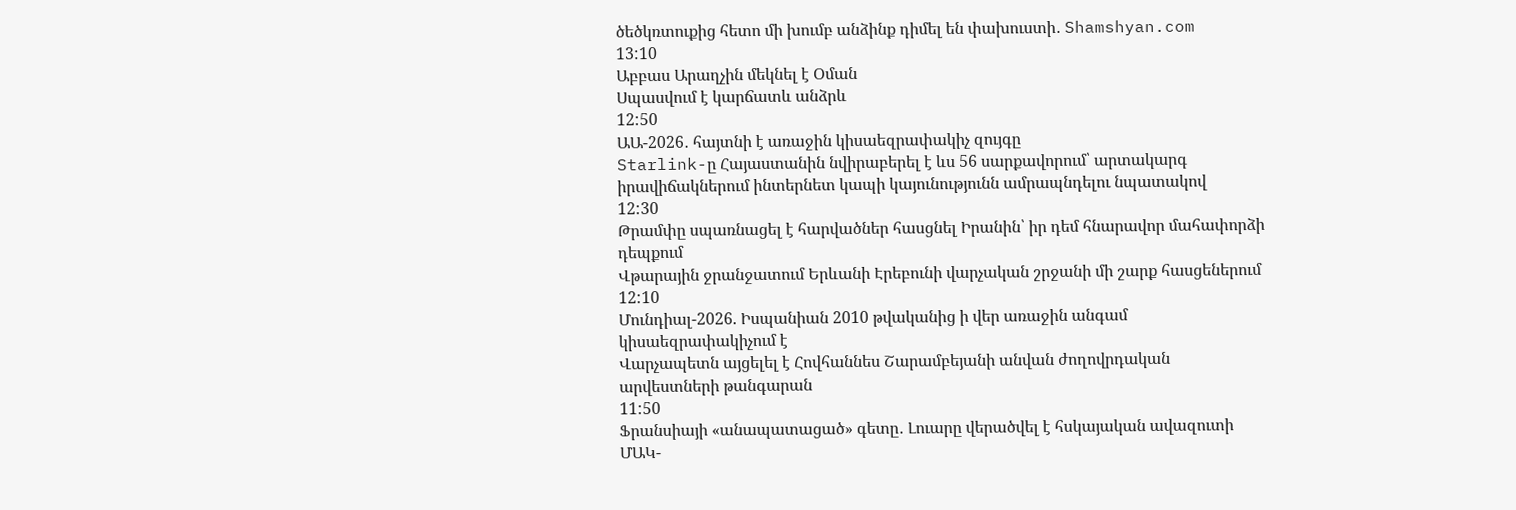ծեծկռտուքից հետո մի խումբ անձինք դիմել են փախուստի․ Shamshyan.com
13:10
Աբբաս Արաղչին մեկնել է Օման
Սպասվում է կարճատև անձրև
12:50
ԱԱ-2026․ հայտնի է առաջին կիսաեզրափակիչ զույգը
Starlink-ը Հայաստանին նվիրաբերել է ևս 56 սարքավորում՝ արտակարգ իրավիճակներում ինտերնետ կապի կայունությունն ամրապնդելու նպատակով
12:30
Թրամփը սպառնացել է հարվածներ հասցնել Իրանին՝ իր դեմ հնարավոր մահափորձի դեպքում
Վթարային ջրանջատում Երևանի Էրեբունի վարչական շրջանի մի շարք հասցեներում
12:10
Մունդիալ-2026. Իսպանիան 2010 թվականից ի վեր առաջին անգամ կիսաեզրափակիչում է
Վարչապետն այցելել է Հովհաննես Շարամբեյանի անվան ժողովրդական արվեստների թանգարան
11:50
Ֆրանսիայի «անապատացած» գետը․ Լուարը վերածվել է հսկայական ավազուտի
ՄԱԿ-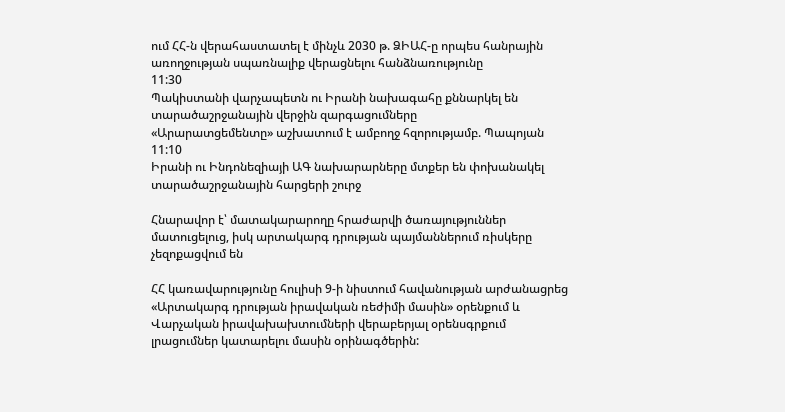ում ՀՀ-ն վերահաստատել է մինչև 2030 թ. ՁԻԱՀ-ը որպես հանրային առողջության սպառնալիք վերացնելու հանձնառությունը
11:30
Պակիստանի վարչապետն ու Իրանի նախագահը քննարկել են տարածաշրջանային վերջին զարգացումները
«Արարատցեմենտը» աշխատում է ամբողջ հզորությամբ. Պապոյան
11:10
Իրանի ու Ինդոնեզիայի ԱԳ նախարարները մտքեր են փոխանակել տարածաշրջանային հարցերի շուրջ

Հնարավոր է՝ մատակարարողը հրաժարվի ծառայություններ մատուցելուց, իսկ արտակարգ դրության պայմաններում ռիսկերը չեզոքացվում են

ՀՀ կառավարությունը հուլիսի 9-ի նիստում հավանության արժանացրեց «Արտակարգ դրության իրավական ռեժիմի մասին» օրենքում և Վարչական իրավախախտումների վերաբերյալ օրենսգրքում լրացումներ կատարելու մասին օրինագծերին: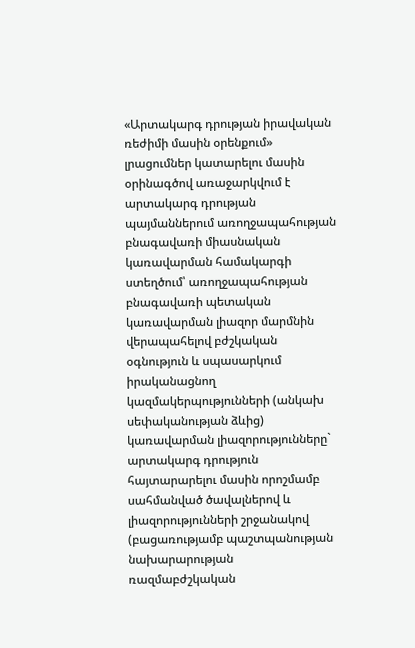«Արտակարգ դրության իրավական ռեժիմի մասին օրենքում» լրացումներ կատարելու մասին օրինագծով առաջարկվում է արտակարգ դրության պայմաններում առողջապահության բնագավառի միասնական կառավարման համակարգի ստեղծում՝ առողջապահության բնագավառի պետական կառավարման լիազոր մարմնին վերապահելով բժշկական օգնություն և սպասարկում իրականացնող կազմակերպությունների (անկախ սեփականության ձևից) կառավարման լիազորությունները` արտակարգ դրություն հայտարարելու մասին որոշմամբ սահմանված ծավալներով և լիազորությունների շրջանակով (բացառությամբ պաշտպանության նախարարության ռազմաբժշկական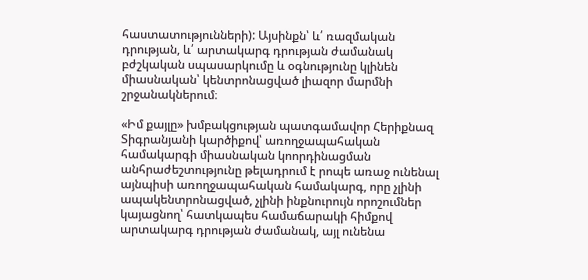հաստատությունների): Այսինքն՝ և՛ ռազմական  դրության, և՛ արտակարգ դրության ժամանակ բժշկական սպասարկումը և օգնությունը կլինեն միասնական՝ կենտրոնացված լիազոր մարմնի շրջանակներում։

«Իմ քայլը» խմբակցության պատգամավոր Հերիքնազ Տիգրանյանի կարծիքով՝ առողջապահական համակարգի միասնական կոորդինացման անհրաժեշտությունը թելադրում է րոպե առաջ ունենալ այնպիսի առողջապահական համակարգ, որը չլինի ապակենտրոնացված, չլինի ինքնուրույն որոշումներ կայացնող՝ հատկապես համաճարակի հիմքով արտակարգ դրության ժամանակ, այլ ունենա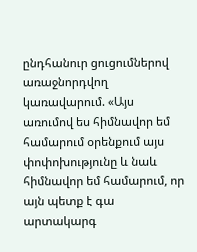ընդհանուր ցուցումներով առաջնորդվող կառավարում. «Այս առումով ես հիմնավոր եմ համարում օրենքում այս փոփոխությունը և նաև հիմնավոր եմ համարում, որ այն պետք է գա արտակարգ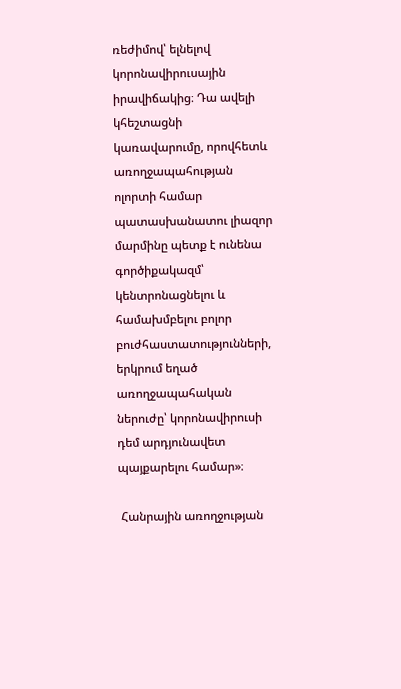ռեժիմով՝ ելնելով կորոնավիրուսային իրավիճակից։ Դա ավելի կհեշտացնի կառավարումը, որովհետև առողջապահության ոլորտի համար պատասխանատու լիազոր մարմինը պետք է ունենա գործիքակազմ՝ կենտրոնացնելու և համախմբելու բոլոր բուժհաստատությունների, երկրում եղած առողջապահական ներուժը՝ կորոնավիրուսի դեմ արդյունավետ պայքարելու համար»։

 Հանրային առողջության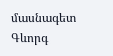մասնագետ Գևորգ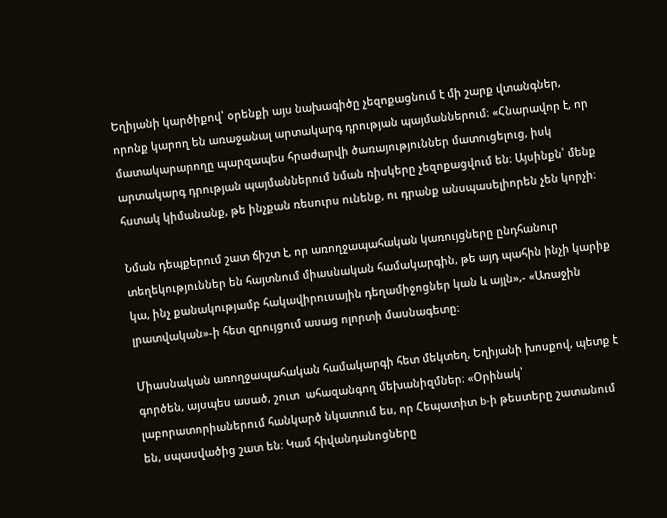Եղիյանի կարծիքով՝ օրենքի այս նախագիծը չեզոքացնում է մի շարք վտանգներ, որոնք կարող են առաջանալ արտակարգ դրության պայմաններում։ «Հնարավոր է, որ մատակարարողը պարզապես հրաժարվի ծառայություններ մատուցելուց, իսկ արտակարգ դրության պայմաններում նման ռիսկերը չեզոքացվում են։ Այսինքն՝ մենք հստակ կիմանանք, թե ինչքան ռեսուրս ունենք, ու դրանք անսպասելիորեն չեն կորչի։

Նման դեպքերում շատ ճիշտ է, որ առողջապահական կառույցները ընդհանուր տեղեկություններ են հայտնում միասնական համակարգին, թե այդ պահին ինչի կարիք կա, ինչ քանակությամբ հակավիրուսային դեղամիջոցներ կան և այլն»,- «Առաջին լրատվական»-ի հետ զրույցում ասաց ոլորտի մասնագետը։

Միասնական առողջապահական համակարգի հետ մեկտեղ, Եղիյանի խոսքով, պետք է գործեն, այսպես ասած, շուտ  ահազանգող մեխանիզմներ։ «Օրինակ՝ լաբորատորիաներում հանկարծ նկատում ես, որ Հեպատիտ b-ի թեստերը շատանում են, սպասվածից շատ են։ Կամ հիվանդանոցները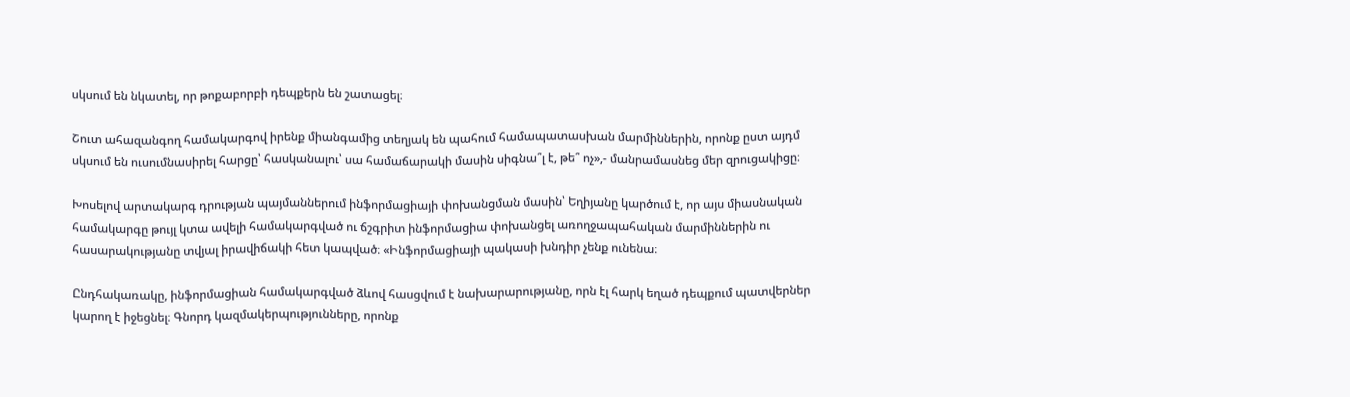սկսում են նկատել, որ թոքաբորբի դեպքերն են շատացել։

Շուտ ահազանգող համակարգով իրենք միանգամից տեղյակ են պահում համապատասխան մարմիններին, որոնք ըստ այդմ սկսում են ուսումնասիրել հարցը՝ հասկանալու՝ սա համաճարակի մասին սիգնա՞լ է, թե՞ ոչ»,- մանրամասնեց մեր զրուցակիցը։

Խոսելով արտակարգ դրության պայմաններում ինֆորմացիայի փոխանցման մասին՝ Եղիյանը կարծում է, որ այս միասնական համակարգը թույլ կտա ավելի համակարգված ու ճշգրիտ ինֆորմացիա փոխանցել առողջապահական մարմիններին ու հասարակությանը տվյալ իրավիճակի հետ կապված։ «Ինֆորմացիայի պակասի խնդիր չենք ունենա։

Ընդհակառակը, ինֆորմացիան համակարգված ձևով հասցվում է նախարարությանը, որն էլ հարկ եղած դեպքում պատվերներ կարող է իջեցնել։ Գնորդ կազմակերպությունները, որոնք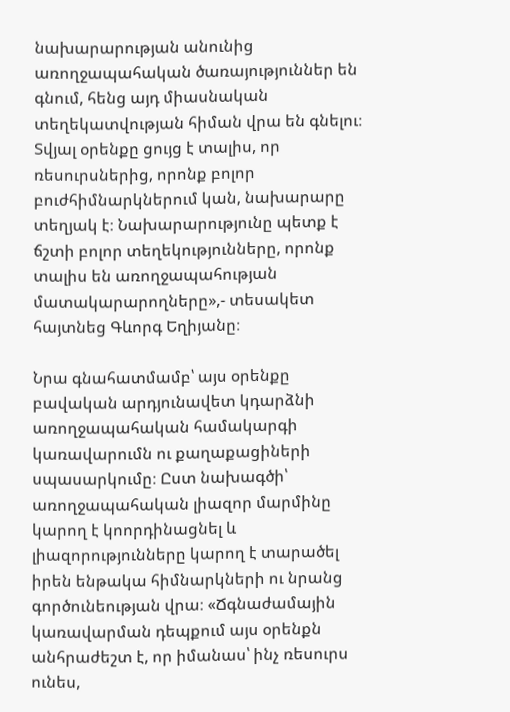նախարարության անունից առողջապահական ծառայություններ են գնում, հենց այդ միասնական տեղեկատվության հիման վրա են գնելու։ Տվյալ օրենքը ցույց է տալիս, որ ռեսուրսներից, որոնք բոլոր բուժհիմնարկներում կան, նախարարը տեղյակ է։ Նախարարությունը պետք է ճշտի բոլոր տեղեկությունները, որոնք տալիս են առողջապահության մատակարարողները»,- տեսակետ հայտնեց Գևորգ Եղիյանը։

Նրա գնահատմամբ՝ այս օրենքը բավական արդյունավետ կդարձնի առողջապահական համակարգի կառավարումն ու քաղաքացիների սպասարկումը։ Ըստ նախագծի՝ առողջապահական լիազոր մարմինը կարող է կոորդինացնել և լիազորությունները կարող է տարածել իրեն ենթակա հիմնարկների ու նրանց գործունեության վրա։ «Ճգնաժամային կառավարման դեպքում այս օրենքն անհրաժեշտ է, որ իմանաս՝ ինչ ռեսուրս ունես,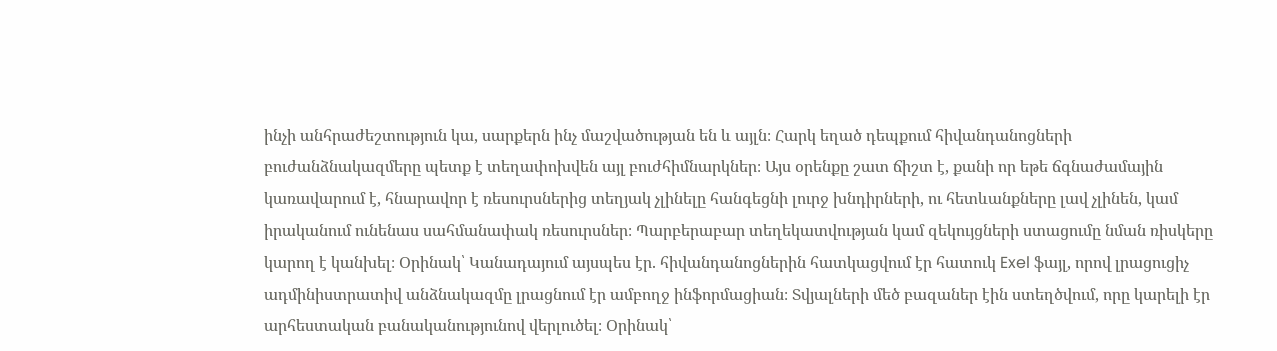ինչի անհրաժեշտություն կա, սարքերն ինչ մաշվածության են և այլն։ Հարկ եղած դեպքում հիվանդանոցների բուժանձնակազմերը պետք է տեղափոխվեն այլ բուժհիմնարկներ։ Այս օրենքը շատ ճիշտ է, քանի որ եթե ճգնաժամային կառավարում է, հնարավոր է ռեսուրսներից տեղյակ չլինելը հանգեցնի լուրջ խնդիրների, ու հետևանքները լավ չլինեն, կամ իրականում ունենաս սահմանափակ ռեսուրսներ։ Պարբերաբար տեղեկատվության կամ զեկույցների ստացումը նման ռիսկերը կարող է կանխել։ Օրինակ՝ Կանադայում այսպես էր. հիվանդանոցներին հատկացվում էր հատուկ Exel ֆայլ, որով լրացուցիչ ադմինիստրատիվ անձնակազմը լրացնում էր ամբողջ ինֆորմացիան։ Տվյալների մեծ բազաներ էին ստեղծվում, որը կարելի էր արհեստական բանականությունով վերլուծել։ Օրինակ՝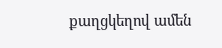քաղցկեղով ամեն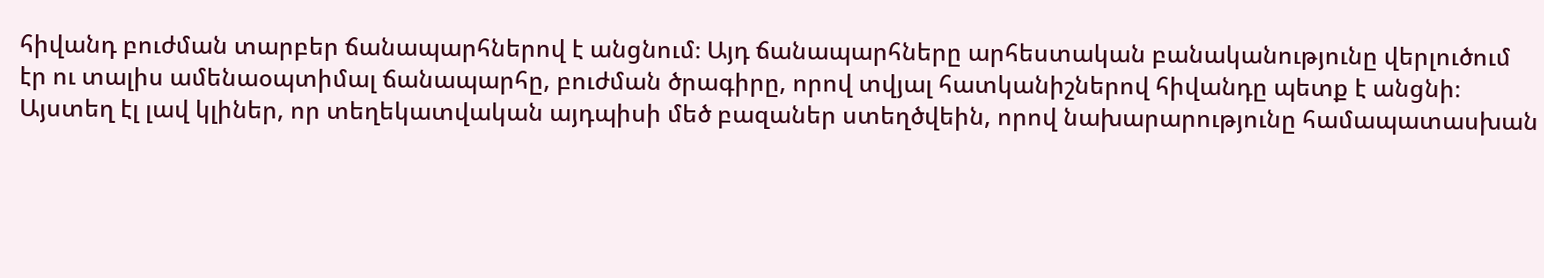հիվանդ բուժման տարբեր ճանապարհներով է անցնում։ Այդ ճանապարհները արհեստական բանականությունը վերլուծում էր ու տալիս ամենաօպտիմալ ճանապարհը, բուժման ծրագիրը, որով տվյալ հատկանիշներով հիվանդը պետք է անցնի։ Այստեղ էլ լավ կլիներ, որ տեղեկատվական այդպիսի մեծ բազաներ ստեղծվեին, որով նախարարությունը համապատասխան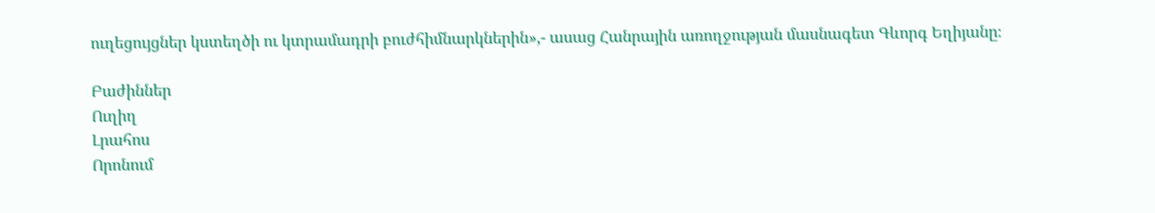ուղեցույցներ կստեղծի ու կտրամադրի բուժհիմնարկներին»,- ասաց Հանրային առողջության մասնագետ Գևորգ Եղիյանը։

Բաժիններ
Ուղիղ
Լրահոս
Որոնում